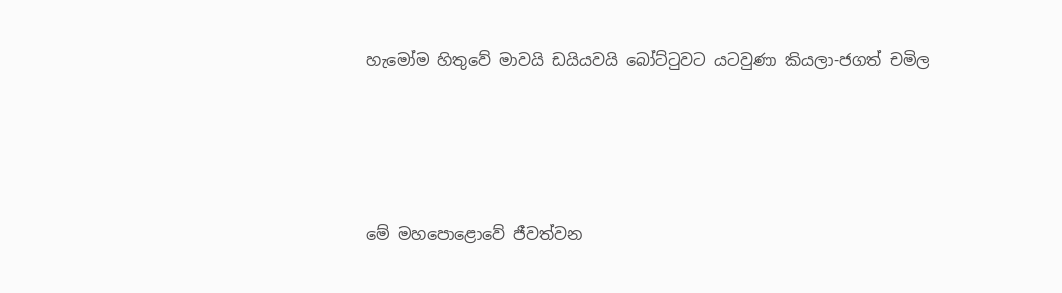හැමෝම හිතුවේ මාවයි ඩයියවයි බෝට්ටුවට යටවුණා කියලා-ජගත් චමිල




මේ මහපොළොවේ ජීවත්වන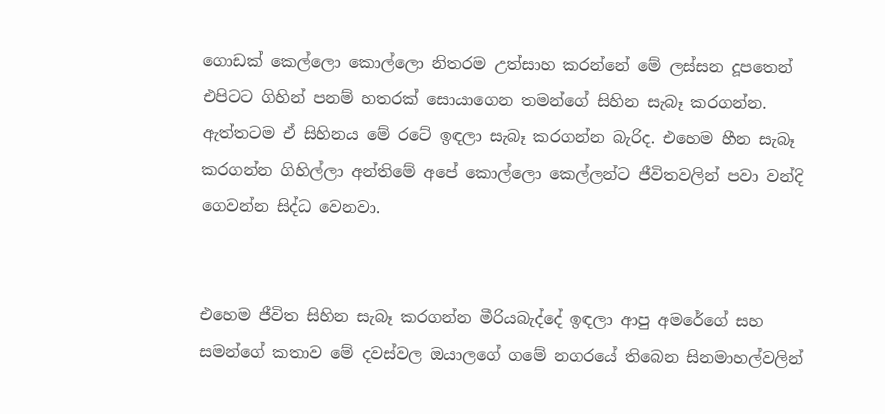ගොඩක් කෙල්ලො කොල්ලො නිතරම උත්සාහ කරන්නේ මේ ලස්සන දූපතෙන් එපිටට ගිහින් පනම් හතරක් සොයාගෙන තමන්ගේ සිහින සැබෑ කරගන්න. ඇත්තටම ඒ සිහිනය මේ රටේ ඉඳලා සැබෑ කරගන්න බැරිද. එහෙම හීන සැබෑ කරගන්න ගිහිල්ලා අන්තිමේ අපේ කොල්ලො කෙල්ලන්ට ජීවිතවලින් පවා වන්දි ගෙවන්න සිද්ධ වෙනවා.


එහෙම ජීවිත සිහින සැබෑ කරගන්න මීරියබැද්දේ ඉඳලා ආපු අමරේගේ සහ සමන්ගේ කතාව මේ දවස්වල ඔයාලගේ ගමේ නගරයේ තිබෙන සිනමාහල්වලින්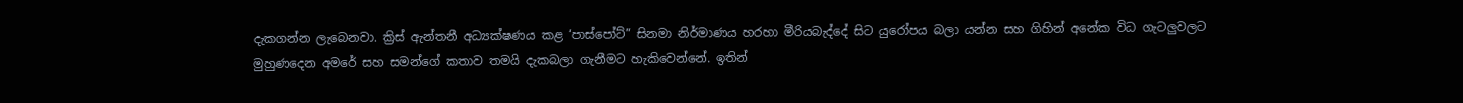දැකගන්න ලැබෙනවා. ක්‍රිස් ඇන්තනී අධ්‍යක්ෂණය කළ ‘පාස්පෝට්” සිනමා නිර්මාණය හරහා මීරියබැද්දේ සිට යුරෝපය බලා යන්න සහ ගිහින් අනේක විධ ගැටලුවලට මුහුණදෙන අමරේ සහ සමන්ගේ කතාව තමයි දැකබලා ගැනීමට හැකිවෙන්නේ. ඉතින්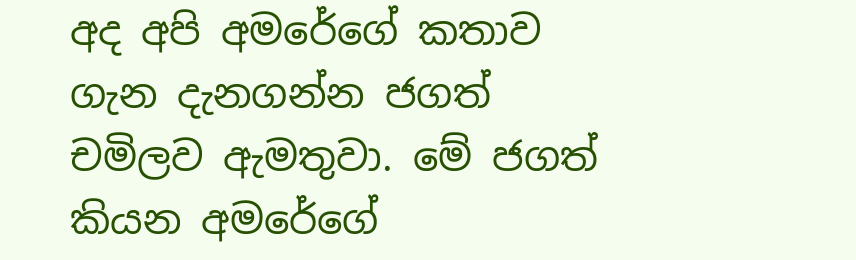අද අපි අමරේගේ කතාව ගැන දැනගන්න ජගත් චමිලව ඇමතුවා. මේ ජගත් කියන අමරේගේ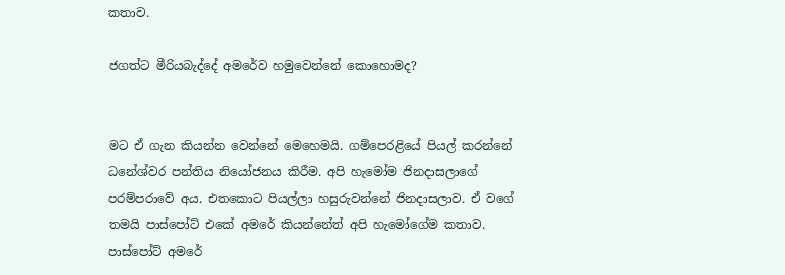කතාව.

ජගත්ට මීරියබැද්දේ අමරේව හමුවෙන්නේ කොහොමද?


මට ඒ ගැන කියන්න වෙන්නේ මෙහෙමයි. ගම්පෙරළියේ පියල් කරන්නේ ධනේශ්වර පන්තිය නියෝජනය කිරීම. අපි හැමෝම ජිනදාසලාගේ පරම්පරාවේ අය. එතකොට පියල්ලා හසුරුවන්නේ ජිනදාසලාව. ඒ වගේ තමයි පාස්පෝට් එකේ අමරේ කියන්නේත් අපි හැමෝගේම කතාව. පාස්පෝට් අමරේ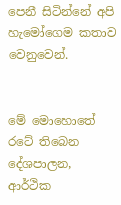පෙනී සිටින්නේ අපි හැමෝගෙම කතාව වෙනුවෙන්.


මේ මොහොතේ රටේ තිබෙන දේශපාලන, ආර්ථික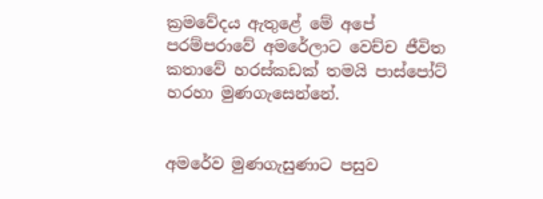ක්‍රමවේදය ඇතුළේ මේ අපේ පරම්පරාවේ අමරේලාට වෙච්ච ජීවිත කතාවේ හරස්කඩක් තමයි පාස්පෝට් හරහා මුණගැසෙන්නේ.


අමරේව මුණගැසුණාට පසුව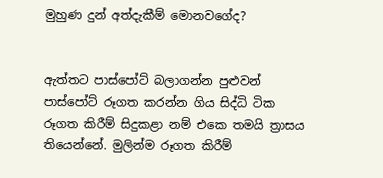මුහුණ දුන් අත්දැකීම් මොනවගේද?


ඇත්තට පාස්පෝට් බලාගන්න පුළුවන් පාස්පෝට් රූගත කරන්න ගිය සිද්ධි ටික රූගත කිරීම් සිදුකළා නම් එකෙ තමයි ත්‍රාසය තියෙන්නේ. මුලින්ම රූගත කිරීම්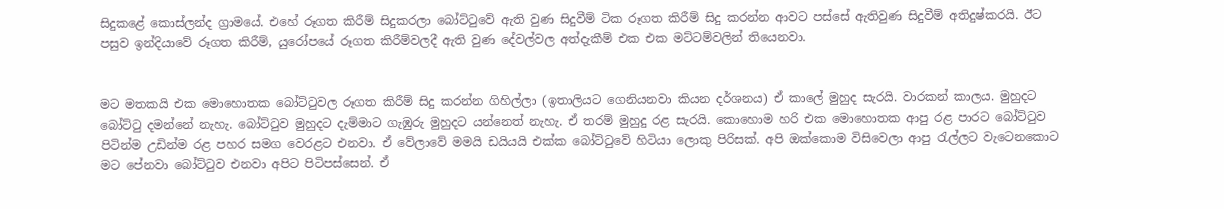සිදුකළේ කොස්ලන්ද ග්‍රාමයේ. එහේ රූගත කිරීම් සිදුකරලා බෝට්ටුවේ ඇති වුණ සිදුවීම් ටික රූගත කිරීම් සිදු කරන්න ආවට පස්සේ ඇතිවුණ සිදුවීම් අතිදුෂ්කරයි. ඊට පසුව ඉන්දියාවේ රූගත කිරීම්, යුරෝපයේ රූගත කිරීම්වලදී ඇති වුණ දේවල්වල අත්දැකීම් එක එක මට්ටම්වලින් තියෙනවා.


මට මතකයි එක මොහොතක බෝට්ටුවල රූගත කිරීම් සිදු කරන්න ගිහිල්ලා (ඉතාලියට ගෙනියනවා කියන දර්ශනය) ඒ කාලේ මුහුද සැරයි. වාරකන් කාලය. මුහුදට බෝට්ටු දමන්නේ නැහැ. බෝට්ටුව මුහුදට දැම්මාට ගැඹුරු මුහුදට යන්නෙත් නැහැ. ඒ තරම් මුහුදු රළ සැරයි. කොහොම හරි එක මොහොතක ආපු රළ පාරට බෝට්ටුව පිටින්ම උඩින්ම රළ පහර සමග වෙරළට එනවා. ඒ වේලාවේ මමයි ඩයියයි එක්ක බෝට්ටුවේ හිටියා ලොකු පිරිසක්. අපි ඔක්කොම විසිවෙලා ආපු රැල්ලට වැටෙනකොට මට පේනවා බෝට්ටුව එනවා අපිට පිටිපස්සෙන්. ඒ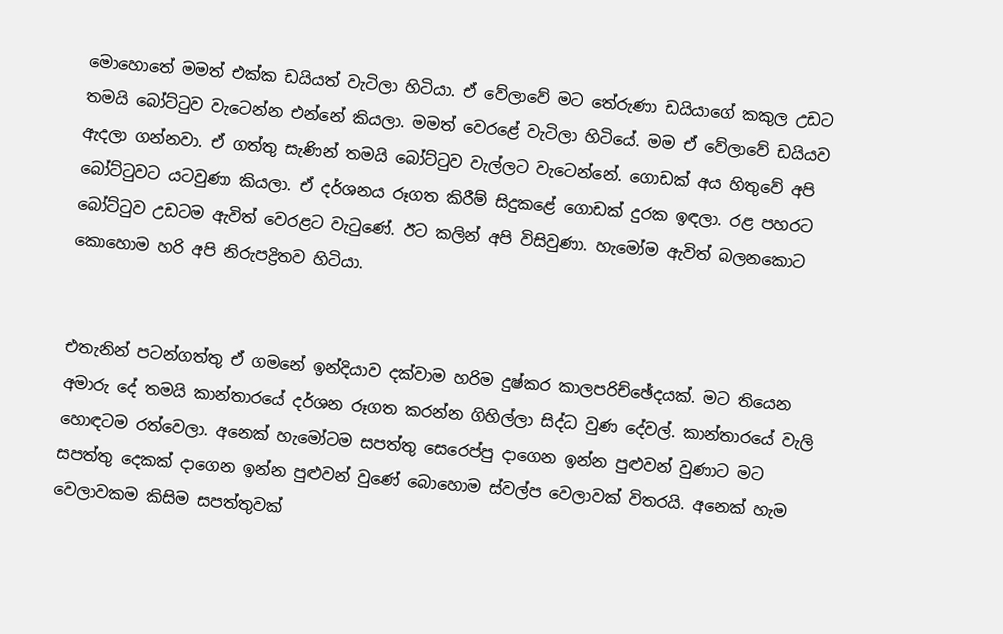මොහොතේ මමත් එක්ක ඩයියත් වැටිලා හිටියා. ඒ වේලාවේ මට තේරුණා ඩයියාගේ කකුල උඩට තමයි බෝට්ටුව වැටෙන්න එන්නේ කියලා. මමත් වෙරළේ වැටිලා හිටියේ. මම ඒ වේලාවේ ඩයියව ඇදලා ගන්නවා. ඒ ගත්තු සැණින් තමයි බෝට්ටුව වැල්ලට වැටෙන්නේ. ගොඩක් අය හිතුවේ අපි බෝට්ටුවට යටවුණා කියලා. ඒ දර්ශනය රූගත කිරීම් සිදුකළේ ගොඩක් දුරක ඉඳලා. රළ පහරට බෝට්ටුව උඩටම ඇවිත් වෙරළට වැටුණේ. ඊට කලින් අපි විසිවුණා. හැමෝම ඇවිත් බලනකොට කොහොම හරි අපි නිරුපද්‍රිතව හිටියා.


එතැනින් පටන්ගත්තු ඒ ගමනේ ඉන්දියාව දක්වාම හරිම දුෂ්කර කාලපරිච්ඡේදයක්. මට තියෙන අමාරු දේ තමයි කාන්තාරයේ දර්ශන රූගත කරන්න ගිහිල්ලා සිද්ධ වුණ දේවල්. කාන්තාරයේ වැලි හොඳටම රත්වෙලා. අනෙක් හැමෝටම සපත්තු සෙරෙප්පු දාගෙන ඉන්න පුළුවන් වුණාට මට සපත්තු දෙකක් දාගෙන ඉන්න පුළුවන් වුණේ බොහොම ස්වල්ප වෙලාවක් විතරයි. අනෙක් හැම වෙලාවකම කිසිම සපත්තුවක්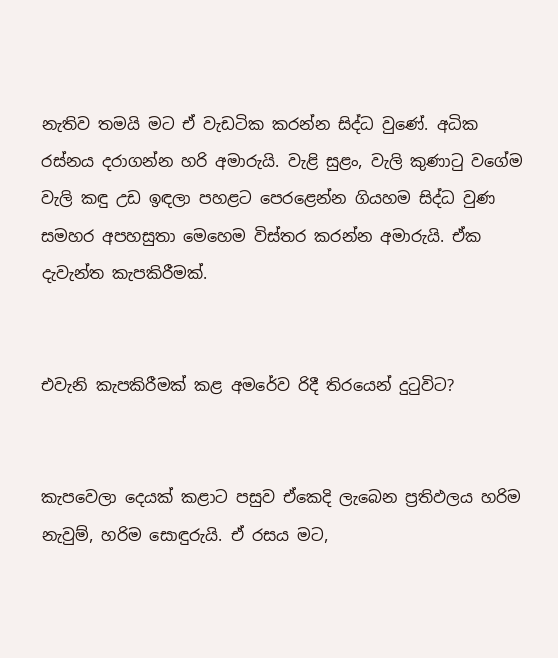නැතිව තමයි මට ඒ වැඩටික කරන්න සිද්ධ වුණේ. අධික රස්නය දරාගන්න හරි අමාරුයි. වැළි සුළං, වැලි කුණාටු වගේම වැලි කඳු උඩ ඉඳලා පහළට පෙරළෙන්න ගියහම සිද්ධ වුණ සමහර අපහසුතා මෙහෙම විස්තර කරන්න අමාරුයි. ඒක දැවැන්ත කැපකිරීමක්.


එවැනි කැපකිරීමක් කළ අමරේව රිදී තිරයෙන් දුටුවිට?


කැපවෙලා දෙයක් කළාට පසුව ඒකෙදි ලැබෙන ප්‍රතිඵලය හරිම නැවුම්, හරිම සොඳුරුයි. ඒ රසය මට,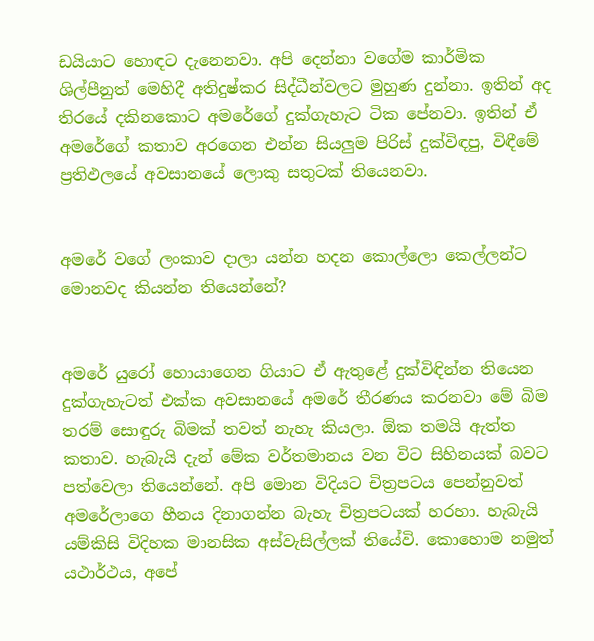ඩයියාට හොඳට දැනෙනවා. අපි දෙන්නා වගේම කාර්මික ශිල්පීනුත් මෙහිදී අතිදුෂ්කර සිද්ධීන්වලට මුහුණ දුන්නා. ඉතින් අද තිරයේ දකිනකොට අමරේගේ දුක්ගැහැට ටික පේනවා. ඉතින් ඒ අමරේගේ කතාව අරගෙන එන්න සියලුම පිරිස් දුක්විඳපු, විඳීමේ ප්‍රතිඵලයේ අවසානයේ ලොකු සතුටක් තියෙනවා.


අමරේ වගේ ලංකාව දාලා යන්න හදන කොල්ලො කෙල්ලන්ට මොනවද කියන්න තියෙන්නේ?


අමරේ යුරෝ හොයාගෙන ගියාට ඒ ඇතුළේ දුක්විඳින්න තියෙන දුක්ගැහැටත් එක්ක අවසානයේ අමරේ තීරණය කරනවා මේ බිම තරම් සොඳුරු බිමක් තවත් නැහැ කියලා. ඕක තමයි ඇත්ත කතාව. හැබැයි දැන් මේක වර්තමානය වන විට සිහිනයක් බවට පත්වෙලා තියෙන්නේ. අපි මොන විදියට චිත්‍රපටය පෙන්නුවත් අමරේලාගෙ හීනය දිනාගන්න බැහැ චිත්‍රපටයක් හරහා. හැබැයි යම්කිසි විදිහක මානසික අස්වැසිල්ලක් තියේවි. කොහොම නමුත් යථාර්ථය, අපේ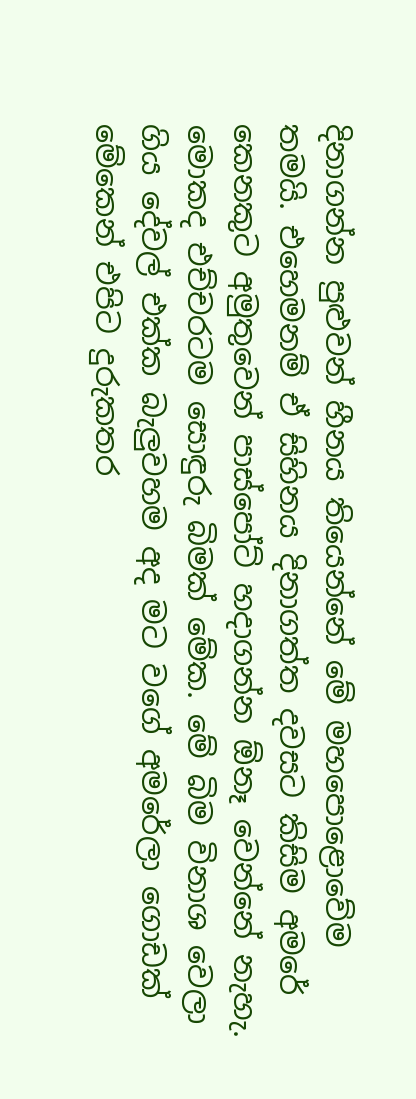දිනාගන්න පුළුවන් හීනය තියෙන්නේ මේ මහපොළොවේම තමයි. එහෙමනම් ඒ සිහිනය දිනාගත්ත දවසට කිසිම අමරේ කෙනකුට අමුතුවෙන් පාස්පෝට් හදාගන්න ඕනෑ වෙන්නේ නැහැ. මොකද එච්චරටම සොඳුරු බිමක් මේක. මේ බිම විනාශ වෙලා ගිය දේවල් එක්ක බැලුවහම අද මට වගේ අමරේලා ගොඩක් මේකෙන් එපිට දුරුකතර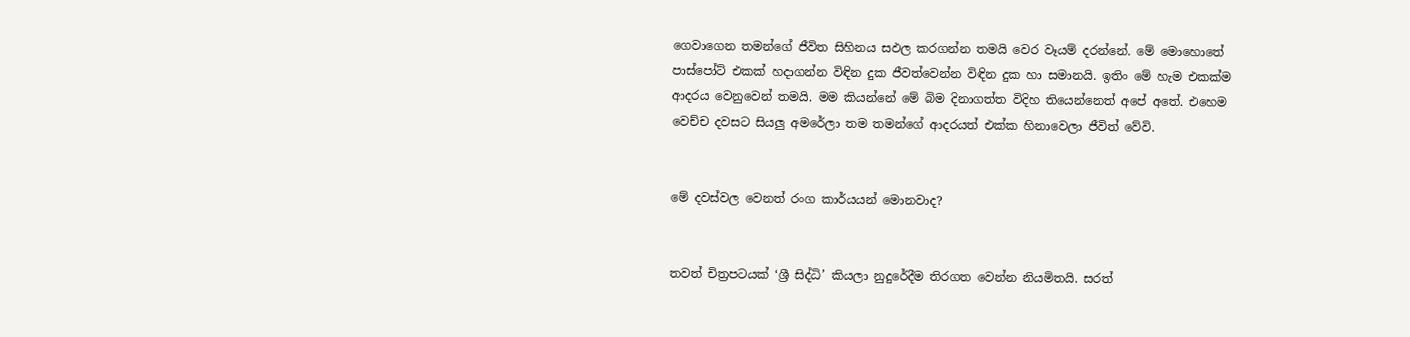ගෙවාගෙන තමන්ගේ ජීවිත සිහිනය සඵල කරගන්න තමයි වෙර වෑයම් දරන්නේ. මේ මොහොතේ පාස්පෝට් එකක් හදාගන්න විඳින දුක ජීවත්වෙන්න විඳින දුක හා සමානයි. ඉතිං මේ හැම එකක්ම ආදරය වෙනුවෙන් තමයි. මම කියන්නේ මේ බිම දිනාගත්ත විදිහ තියෙන්නෙත් අපේ අතේ. එහෙම වෙච්ච දවසට සියලු අමරේලා තම තමන්ගේ ආදරයත් එක්ක හිනාවෙලා ජීවිත් වේවි.


මේ දවස්වල වෙනත් රංග කාර්යයන් මොනවාද?


තවත් චිත්‍රපටයක් ‘ශ්‍රී සිද්ධි’ කියලා නුදුරේදීම තිරගත වෙන්න නියමිතයි. සරත්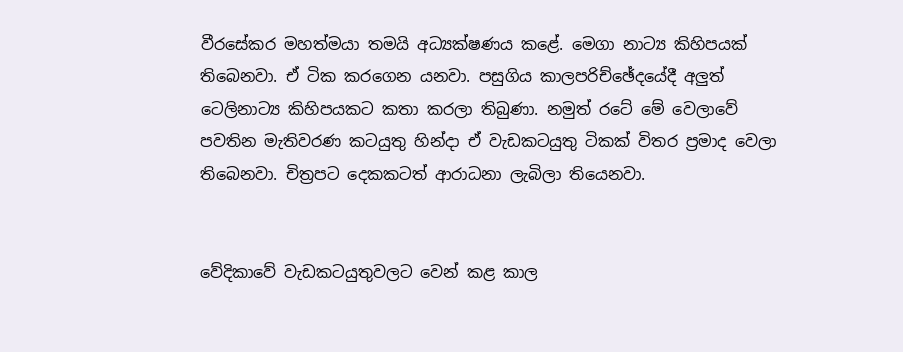වීරසේකර මහත්මයා තමයි අධ්‍යක්ෂණය කළේ. මෙගා නාට්‍ය කිහිපයක් තිබෙනවා. ඒ ටික කරගෙන යනවා. පසුගිය කාලපරිච්ඡේදයේදී අලුත් ටෙලිනාට්‍ය කිහිපයකට කතා කරලා තිබුණා. නමුත් රටේ මේ වෙලාවේ පවතින මැතිවරණ කටයුතු හින්දා ඒ වැඩකටයුතු ටිකක් විතර ප්‍රමාද වෙලා තිබෙනවා. චිත්‍රපට දෙකකටත් ආරාධනා ලැබිලා තියෙනවා.


වේදිකාවේ වැඩකටයුතුවලට වෙන් කළ කාල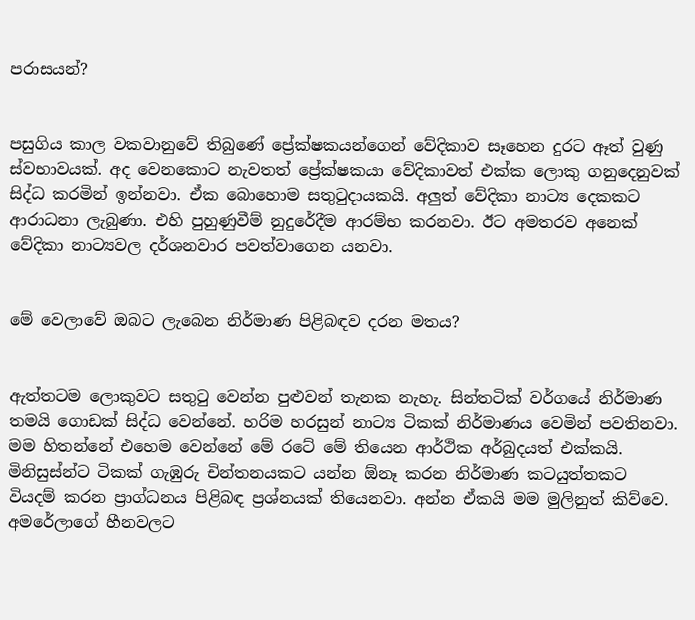පරාසයන්?


පසුගිය කාල වකවානුවේ තිබුණේ ප්‍රේක්ෂකයන්ගෙන් වේදිකාව සෑහෙන දුරට ඈත් වුණු ස්වභාවයක්. අද වෙනකොට නැවතත් ප්‍රේක්ෂකයා වේදිකාවත් එක්ක ලොකු ගනුදෙනුවක් සිද්ධ කරමින් ඉන්නවා. ඒක බොහොම සතුටුදායකයි. අලුත් වේදිකා නාට්‍ය දෙකකට ආරාධනා ලැබුණා. එහි පුහුණුවීම් නුදුරේදීම ආරම්භ කරනවා. ඊට අමතරව අනෙක් වේදිකා නාට්‍යවල දර්ශනවාර පවත්වාගෙන යනවා.


මේ වෙලාවේ ඔබට ලැබෙන නිර්මාණ පිළිබඳව දරන මතය?


ඇත්තටම ලොකුවට සතුටු වෙන්න පුළුවන් තැනක නැහැ. සින්තටික් වර්ගයේ නිර්මාණ තමයි ගොඩක් සිද්ධ වෙන්නේ. හරිම හරසුන් නාට්‍ය ටිකක් නිර්මාණය වෙමින් පවතිනවා. මම හිතන්නේ එහෙම වෙන්නේ මේ රටේ මේ තියෙන ආර්ථික අර්බුදයත් එක්කයි. මිනිසුස්න්ට ටිකක් ගැඹුරු චින්තනයකට යන්න ඕනෑ කරන නිර්මාණ කටයුත්තකට වියදම් කරන ප්‍රාග්ධනය පිළිබඳ ප්‍රශ්නයක් තියෙනවා. අන්න ඒකයි මම මුලිනුත් කිව්වෙ. අමරේලාගේ හීනවලට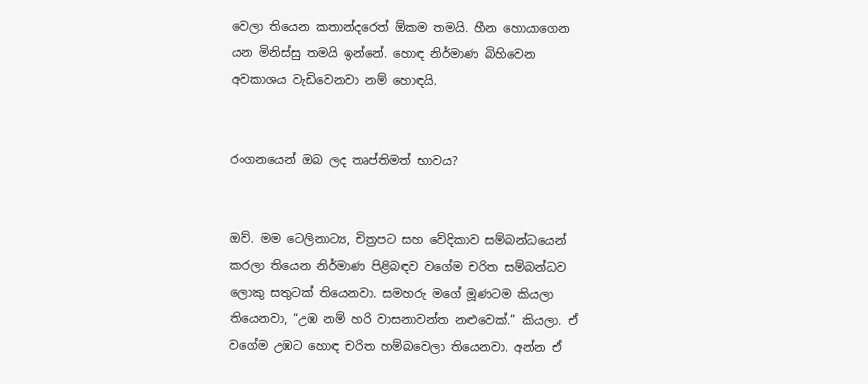වෙලා තියෙන කතාන්දරෙත් ඕකම තමයි. හීන හොයාගෙන යන මිනිස්සු තමයි ඉන්නේ. හොඳ නිර්මාණ බිහිවෙන අවකාශය වැඩිවෙනවා නම් හොඳයි.


රංගනයෙන් ඔබ ලද තෘප්තිමත් භාවය?


ඔව්. මම ටෙලිනාට්‍ය, චිත්‍රපට සහ වේදිකාව සම්බන්ධයෙන් කරලා තියෙන නිර්මාණ පිළිබඳව වගේම චරිත සම්බන්ධව ලොකු සතුටක් තියෙනවා. සමහරු මගේ මූණටම කියලා තියෙනවා, “උඹ නම් හරි වාසනාවන්ත නළුවෙක්.” කියලා. ඒ වගේම උඹට හොඳ චරිත හම්බවෙලා තියෙනවා. අන්න ඒ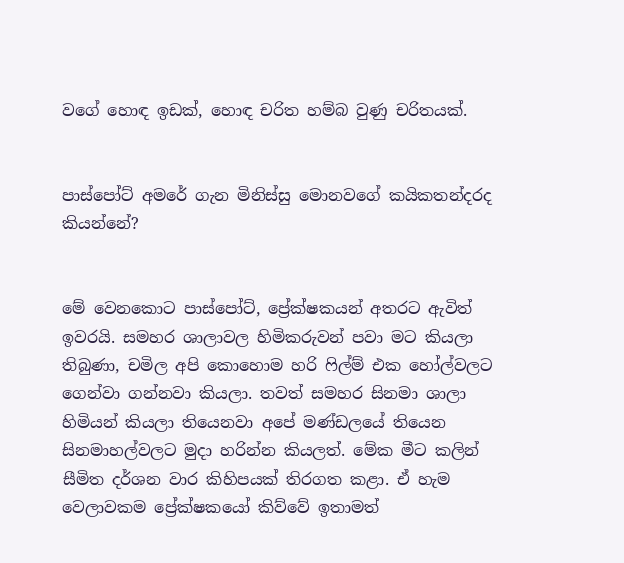වගේ හොඳ ඉඩක්, හොඳ චරිත හම්බ වුණු චරිතයක්.


පාස්පෝට් අමරේ ගැන මිනිස්සු මොනවගේ කයිකතන්දරද කියන්නේ?


මේ වෙනකොට පාස්පෝට්, ප්‍රේක්ෂකයන් අතරට ඇවිත් ඉවරයි. සමහර ශාලාවල හිමිකරුවන් පවා මට කියලා තිබුණා, චමිල අපි කොහොම හරි ෆිල්ම් එක හෝල්වලට ගෙන්වා ගන්නවා කියලා. තවත් සමහර සිනමා ශාලා හිමියන් කියලා තියෙනවා අපේ මණ්ඩලයේ තියෙන සිනමාහල්වලට මුදා හරින්න කියලත්. මේක මීට කලින් සීමිත දර්ශන වාර කිහිපයක් තිරගත කළා. ඒ හැම වෙලාවකම ප්‍රේක්ෂකයෝ කිව්වේ ඉතාමත්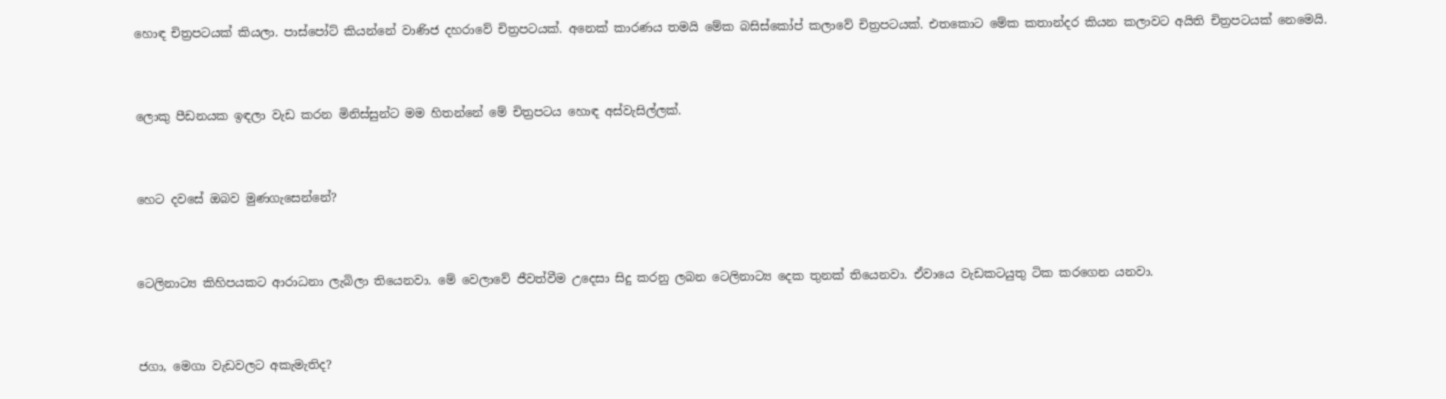හොඳ චිත්‍රපටයක් කියලා. පාස්පෝට් කියන්නේ වාණිජ දහරාවේ චිත්‍රපටයක්. අනෙක් කාරණය තමයි මේක බසිස්කෝප් කලාවේ චිත්‍රපටයක්. එතකොට මේක කතාන්දර කියන කලාවට අයිති චිත්‍රපටයක් නෙමෙයි.


ලොකු පීඩනයක ඉඳලා වැඩ කරන මිනිස්සුන්ට මම හිතන්නේ මේ චිත්‍රපටය හොඳ අස්වැසිල්ලක්.


හෙට දවසේ ඔබව මුණගැසෙන්නේ?


ටෙලිනාට්‍ය කිහිපයකට ආරාධනා ලැබිලා තියෙනවා. මේ වෙලාවේ ජීවත්වීම උදෙසා සිදු කරනු ලබන ටෙලිනාට්‍ය දෙක තුනක් තියෙනවා. ඒවායෙ වැඩකටයුතු ටික කරගෙන යනවා.


ජගා, මෙගා වැඩවලට අකැමැතිද?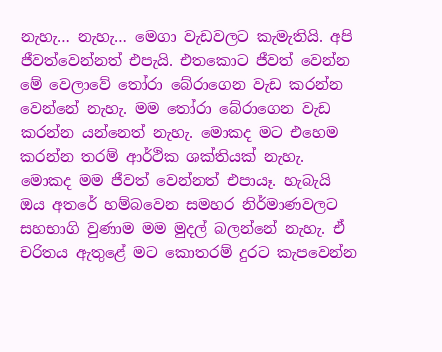නැහැ… නැහැ… මෙගා වැඩවලට කැමැතියි. අපි ජීවත්වෙන්නත් එපැයි. එතකොට ජීවත් වෙන්න මේ වෙලාවේ තෝරා බේරාගෙන වැඩ කරන්න වෙන්නේ නැහැ. මම තෝරා බේරාගෙන වැඩ කරන්න යන්නෙත් නැහැ. මොකද මට එහෙම කරන්න තරම් ආර්ථික ශක්තියක් නැහැ. මොකද මම ජීවත් වෙන්නත් එපායෑ. හැබැයි ඔය අතරේ හම්බවෙන සමහර නිර්මාණවලට සහභාගි වුණාම මම මුදල් බලන්නේ නැහැ. ඒ චරිතය ඇතුළේ මට කොතරම් දුරට කැපවෙන්න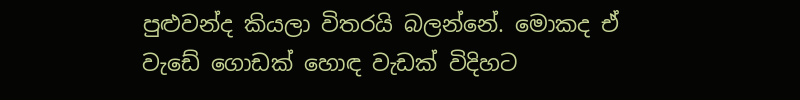පුළුවන්ද කියලා විතරයි බලන්නේ. මොකද ඒ වැඩේ ගොඩක් හොඳ වැඩක් විදිහට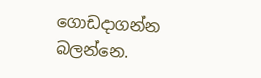ගොඩදාගන්න බලන්නෙ.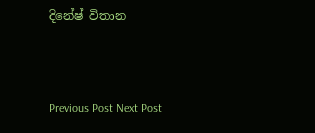දිනේෂ් විතාන



Previous Post Next Post